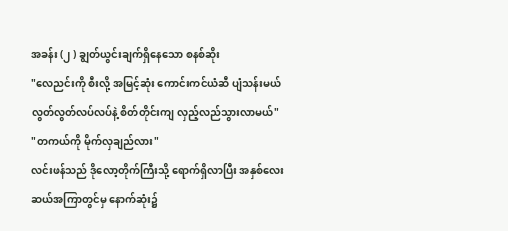အခန်း (၂ ) ချွတ်ယွင်းချက်ရှိနေသော စနစ်ဆိုး
"လေညင်းကို စီးလို့ အမြင့်ဆုံး ကောင်းကင်ယံဆီ ပျံသန်းမယ် လွတ်လွတ်လပ်လပ်နဲ့ စိတ်တိုင်းကျ လှည့်လည်သွားလာမယ်"
"တကယ်ကို မိုက်လှချည်လား"
လင်းဖန်သည် ဒိုလော့တိုက်ကြီးသို့ ရောက်ရှိလာပြီး အနှစ်လေးဆယ်အကြာတွင်မှ နောက်ဆုံး၌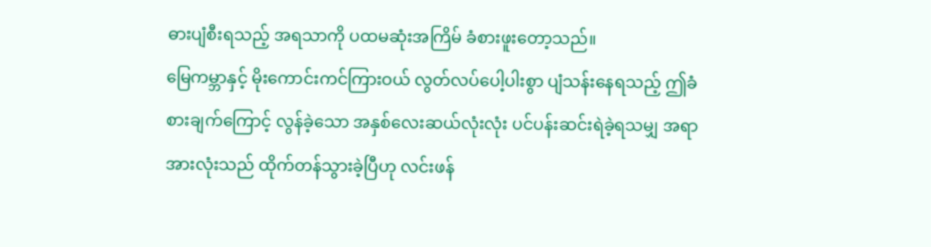ဓားပျံစီးရသည့် အရသာကို ပထမဆုံးအကြိမ် ခံစားဖူးတော့သည်။
မြေကမ္ဘာနှင့် မိုးကောင်းကင်ကြားဝယ် လွတ်လပ်ပေါ့ပါးစွာ ပျံသန်းနေရသည့် ဤခံစားချက်ကြောင့် လွန်ခဲ့သော အနှစ်လေးဆယ်လုံးလုံး ပင်ပန်းဆင်းရဲခဲ့ရသမျှ အရာအားလုံးသည် ထိုက်တန်သွားခဲ့ပြီဟု လင်းဖန်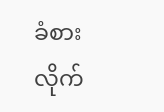ခံစားလိုက်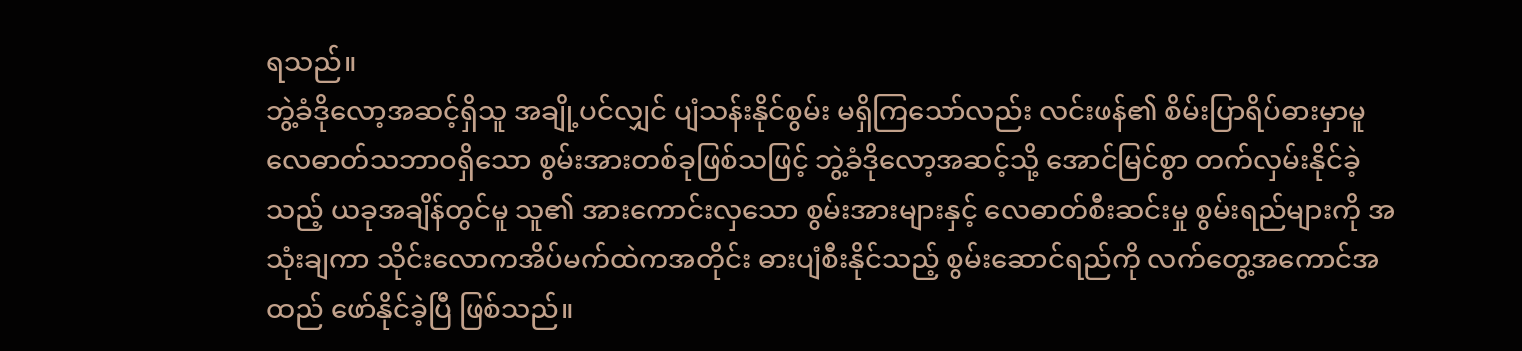ရသည်။
ဘွဲ့ခံဒိုလော့အဆင့်ရှိသူ အချို့ပင်လျှင် ပျံသန်းနိုင်စွမ်း မရှိကြသော်လည်း လင်းဖန်၏ စိမ်းပြာရိပ်ဓားမှာမူ လေဓာတ်သဘာဝရှိသော စွမ်းအားတစ်ခုဖြစ်သဖြင့် ဘွဲ့ခံဒိုလော့အဆင့်သို့ အောင်မြင်စွာ တက်လှမ်းနိုင်ခဲ့သည့် ယခုအချိန်တွင်မူ သူ၏ အားကောင်းလှသော စွမ်းအားများနှင့် လေဓာတ်စီးဆင်းမှု စွမ်းရည်များကို အသုံးချကာ သိုင်းလောကအိပ်မက်ထဲကအတိုင်း ဓားပျံစီးနိုင်သည့် စွမ်းဆောင်ရည်ကို လက်တွေ့အကောင်အထည် ဖော်နိုင်ခဲ့ပြီ ဖြစ်သည်။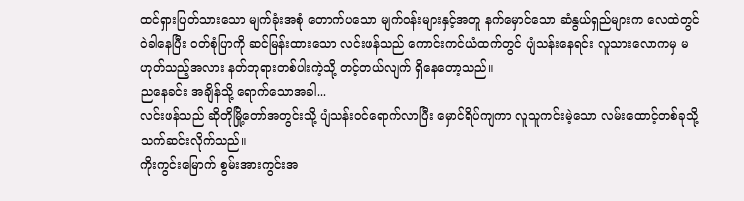ထင်ရှားပြတ်သားသော မျက်ခုံးအစုံ တောက်ပသော မျက်ဝန်းများနှင့်အတူ နက်မှောင်သော ဆံနွယ်ရှည်များက လေထဲတွင် ဝဲခါနေပြီး ဝတ်စုံပြာကို ဆင်မြန်းထားသော လင်းဖန်သည် ကောင်းကင်ယံထက်တွင် ပျံသန်းနေရင်း လူသားလောကမှ မဟုတ်သည့်အလား နတ်ဘုရားတစ်ပါးကဲ့သို့ တင့်တယ်လျက် ရှိနေတော့သည်။
ညနေခင်း အချိန်သို့ ရောက်သောအခါ...
လင်းဖန်သည် ဆိုတိုမြို့တော်အတွင်းသို့ ပျံသန်းဝင်ရောက်လာပြီး မှောင်ရိပ်ကျကာ လူသူကင်းမဲ့သော လမ်းထောင့်တစ်ခုသို့ သက်ဆင်းလိုက်သည်။
ကိုးကွင်းမြောက် စွမ်းအားကွင်းအ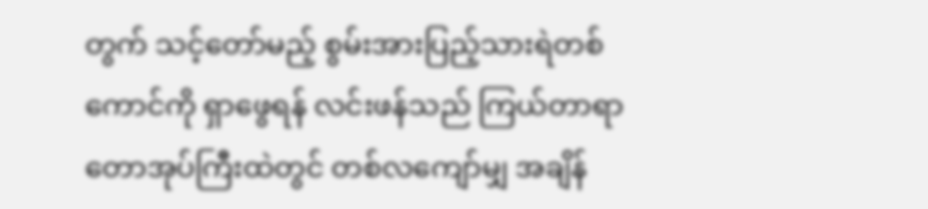တွက် သင့်တော်မည့် စွမ်းအားပြည့်သားရဲတစ်ကောင်ကို ရှာဖွေရန် လင်းဖန်သည် ကြယ်တာရာတောအုပ်ကြီးထဲတွင် တစ်လကျော်မျှ အချိန်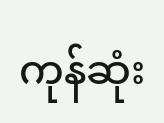ကုန်ဆုံး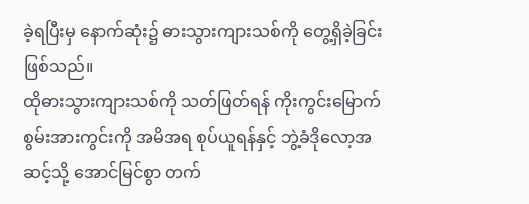ခဲ့ရပြီးမှ နောက်ဆုံး၌ ဓားသွားကျားသစ်ကို တွေ့ရှိခဲ့ခြင်း ဖြစ်သည်။
ထိုဓားသွားကျားသစ်ကို သတ်ဖြတ်ရန် ကိုးကွင်းမြောက် စွမ်းအားကွင်းကို အမိအရ စုပ်ယူရန်နှင့် ဘွဲ့ခံဒိုလော့အဆင့်သို့ အောင်မြင်စွာ တက်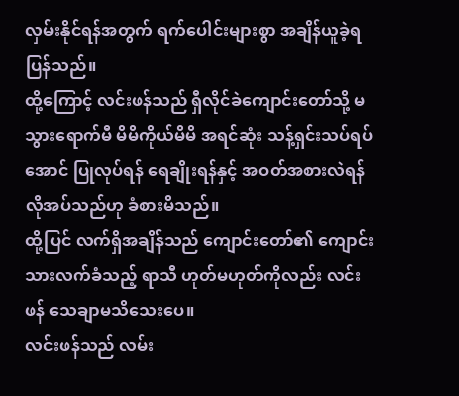လှမ်းနိုင်ရန်အတွက် ရက်ပေါင်းများစွာ အချိန်ယူခဲ့ရပြန်သည်။
ထို့ကြောင့် လင်းဖန်သည် ရှီလိုင်ခဲကျောင်းတော်သို့ မသွားရောက်မီ မိမိကိုယ်မိမိ အရင်ဆုံး သန့်ရှင်းသပ်ရပ်အောင် ပြုလုပ်ရန် ရေချိုးရန်နှင့် အဝတ်အစားလဲရန် လိုအပ်သည်ဟု ခံစားမိသည်။
ထို့ပြင် လက်ရှိအချိန်သည် ကျောင်းတော်၏ ကျောင်းသားလက်ခံသည့် ရာသီ ဟုတ်မဟုတ်ကိုလည်း လင်းဖန် သေချာမသိသေးပေ။
လင်းဖန်သည် လမ်း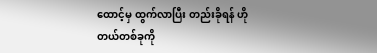ထောင့်မှ ထွက်လာပြီး တည်းခိုရန် ဟိုတယ်တစ်ခုကို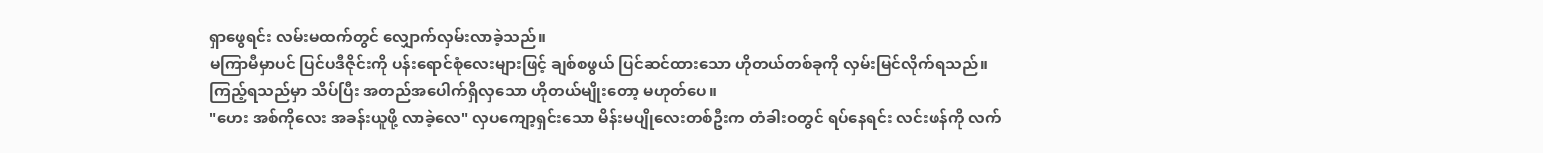ရှာဖွေရင်း လမ်းမထက်တွင် လျှောက်လှမ်းလာခဲ့သည်။
မကြာမီမှာပင် ပြင်ပဒီဇိုင်းကို ပန်းရောင်စုံလေးများဖြင့် ချစ်စဖွယ် ပြင်ဆင်ထားသော ဟိုတယ်တစ်ခုကို လှမ်းမြင်လိုက်ရသည်။
ကြည့်ရသည်မှာ သိပ်ပြီး အတည်အပေါက်ရှိလှသော ဟိုတယ်မျိုးတော့ မဟုတ်ပေ။
"ဟေး အစ်ကိုလေး အခန်းယူဖို့ လာခဲ့လေ" လှပကျော့ရှင်းသော မိန်းမပျိုလေးတစ်ဦးက တံခါးဝတွင် ရပ်နေရင်း လင်းဖန်ကို လက်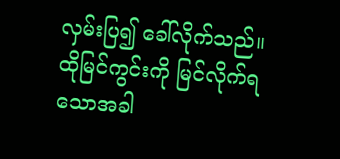လှမ်းပြ၍ ခေါ်လိုက်သည်။
ထိုမြင်ကွင်းကို မြင်လိုက်ရသောအခါ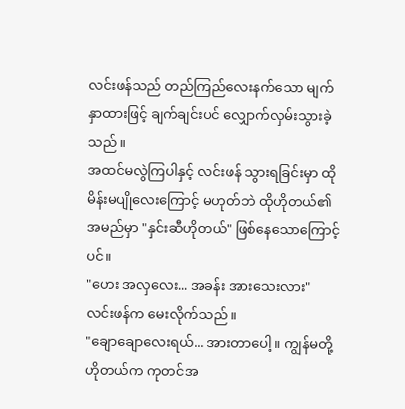လင်းဖန်သည် တည်ကြည်လေးနက်သော မျက်နှာထားဖြင့် ချက်ချင်းပင် လျှောက်လှမ်းသွားခဲ့သည်။
အထင်မလွဲကြပါနှင့် လင်းဖန် သွားရခြင်းမှာ ထိုမိန်းမပျိုလေးကြောင့် မဟုတ်ဘဲ ထိုဟိုတယ်၏ အမည်မှာ "နှင်းဆီဟိုတယ်" ဖြစ်နေသောကြောင့်ပင်။
"ဟေး အလှလေး... အခန်း အားသေးလား" လင်းဖန်က မေးလိုက်သည်။
"ချောချောလေးရယ်... အားတာပေါ့။ ကျွန်မတို့ ဟိုတယ်က ကုတင်အ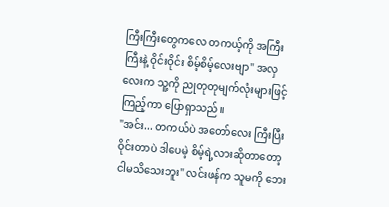ကြီးကြီးတွေကလေ တကယ့်ကို အကြီးကြီးနဲ့ ဝိုင်းဝိုင်း စိမ့်စိမ့်လေးဗျာ" အလှလေးက သူ့ကို ညုတုတုမျက်လုံးများဖြင့် ကြည့်ကာ ပြောရှာသည်။
"အင်း... တကယ်ပဲ အတော်လေး ကြီးပြီး ဝိုင်းတာပဲ ဒါပေမဲ့ စိမ့်ရဲ့လားဆိုတာတော့ ငါမသိသေးဘူး" လင်းဖန်က သူမကို ဘေး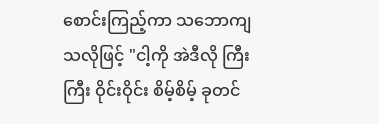စောင်းကြည့်ကာ သဘောကျသလိုဖြင့် "ငါ့ကို အဲဒီလို ကြီးကြီး ဝိုင်းဝိုင်း စိမ့်စိမ့် ခုတင်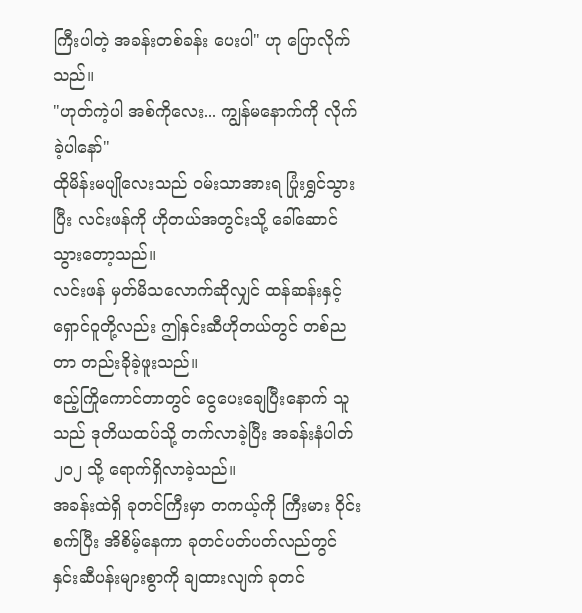ကြီးပါတဲ့ အခန်းတစ်ခန်း ပေးပါ" ဟု ပြောလိုက်သည်။
"ဟုတ်ကဲ့ပါ အစ်ကိုလေး... ကျွန်မနောက်ကို လိုက်ခဲ့ပါနော်"
ထိုမိန်းမပျိုလေးသည် ဝမ်းသာအားရ ပြုံးရွှင်သွားပြီး လင်းဖန်ကို ဟိုတယ်အတွင်းသို့ ခေါ်ဆောင်သွားတော့သည်။
လင်းဖန် မှတ်မိသလောက်ဆိုလျှင် ထန်ဆန်းနှင့် ရှောင်ဝူတို့လည်း ဤနှင်းဆီဟိုတယ်တွင် တစ်ညတာ တည်းခိုခဲ့ဖူးသည်။
ဧည့်ကြိုကောင်တာတွင် ငွေပေးချေပြီးနောက် သူသည် ဒုတိယထပ်သို့ တက်လာခဲ့ပြီး အခန်းနံပါတ် ၂၀၂ သို့ ရောက်ရှိလာခဲ့သည်။
အခန်းထဲရှိ ခုတင်ကြီးမှာ တကယ့်ကို ကြီးမား ဝိုင်းစက်ပြီး အိစိမ့်နေကာ ခုတင်ပတ်ပတ်လည်တွင် နှင်းဆီပန်းများစွာကို ချထားလျက် ခုတင်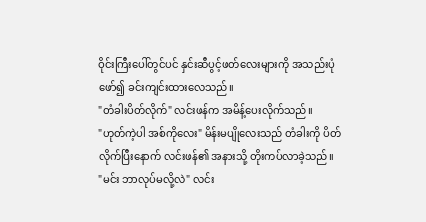ဝိုင်းကြီးပေါ်တွင်ပင် နှင်းဆီပွင့်ဖတ်လေးများကို အသည်းပုံဖော်၍ ခင်းကျင်းထားလေသည်။
"တံခါးပိတ်လိုက်" လင်းဖန်က အမိန့်ပေးလိုက်သည်။
"ဟုတ်ကဲ့ပါ အစ်ကိုလေး" မိန်းမပျိုလေးသည် တံခါးကို ပိတ်လိုက်ပြီးနောက် လင်းဖန်၏ အနားသို့ တိုးကပ်လာခဲ့သည်။
"မင်း ဘာလုပ်မလို့လဲ" လင်း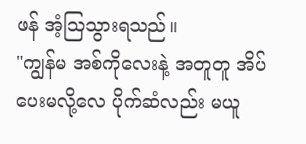ဖန် အံ့ဩသွားရသည်။
"ကျွန်မ အစ်ကိုလေးနဲ့ အတူတူ အိပ်ပေးမလို့လေ ပိုက်ဆံလည်း မယူ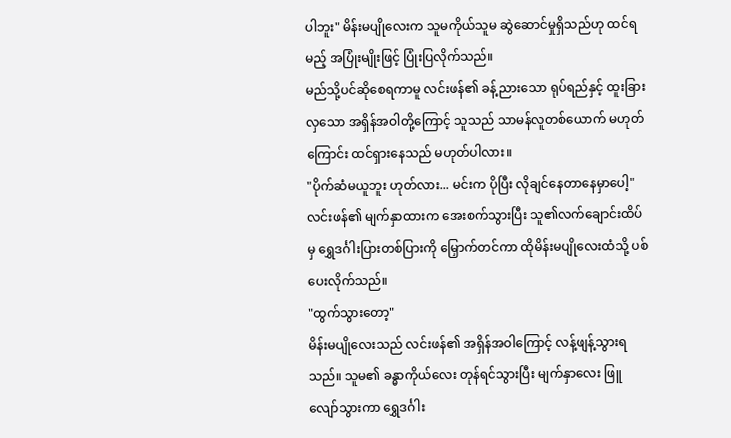ပါဘူး" မိန်းမပျိုလေးက သူမကိုယ်သူမ ဆွဲဆောင်မှုရှိသည်ဟု ထင်ရမည့် အပြုံးမျိုးဖြင့် ပြုံးပြလိုက်သည်။
မည်သို့ပင်ဆိုစေရကာမူ လင်းဖန်၏ ခန့်ညားသော ရုပ်ရည်နှင့် ထူးခြားလှသော အရှိန်အဝါတို့ကြောင့် သူသည် သာမန်လူတစ်ယောက် မဟုတ်ကြောင်း ထင်ရှားနေသည် မဟုတ်ပါလား။
"ပိုက်ဆံမယူဘူး ဟုတ်လား... မင်းက ပိုပြီး လိုချင်နေတာနေမှာပေါ့"
လင်းဖန်၏ မျက်နှာထားက အေးစက်သွားပြီး သူ၏လက်ချောင်းထိပ်မှ ရွှေဒင်္ဂါးပြားတစ်ပြားကို မြှောက်တင်ကာ ထိုမိန်းမပျိုလေးထံသို့ ပစ်ပေးလိုက်သည်။
"ထွက်သွားတော့"
မိန်းမပျိုလေးသည် လင်းဖန်၏ အရှိန်အဝါကြောင့် လန့်ဖျန့်သွားရသည်။ သူမ၏ ခန္ဓာကိုယ်လေး တုန်ရင်သွားပြီး မျက်နှာလေး ဖြူလျော်သွားကာ ရွှေဒင်္ဂါး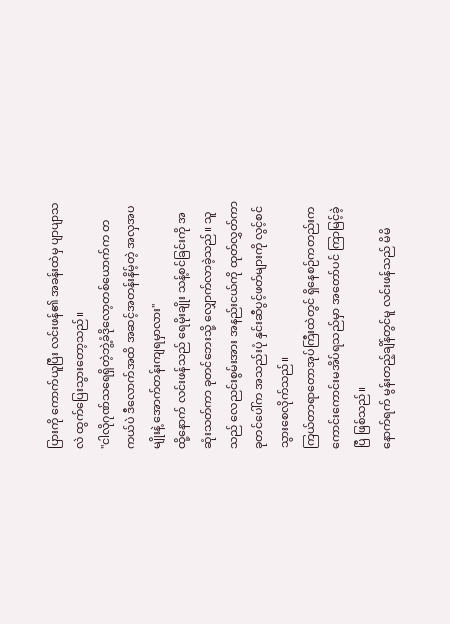ပြားကို ကောက်ယူပြီး လင်းဖန်၏ အခန်းထဲမှ ပျာပျာသလဲ ထွက်ပြေးသွားတော့သည်။
"ငါလိုဂုဏ်သရေရှိတဲ့ဘွဲ့ခံဒိုလော့တစ်ယောက်က တကယ်ပဲ ဒီလောက်အထိ အဆင့်အတန်းနိမ့်တဲ့ အလှအပမျိုးနဲ့ အောက်တန်းကျရမှာလား"
ထို့နောက် လင်းဖန်သည် ရေမိုးချိုး သန့်စင်ခြင်းကို အဆုံးသတ်ကာ ခုတင်ဘေးသို့ လျှောက်လာခဲ့သည်။ သူသည် လေညင်းစွမ်းအား အနည်းငယ်ကို ထုတ်လွှတ်ကာ ခုတင်ပေါ်က အသည်းပုံ နှင်းဆီပွင့်ဖတ်များကို လွင့်စင်သွားစေလိုက်သည်။
ကြယ်တာရာတောအုပ်ကြီးထဲတွင် ရှိနေစဉ်ကတည်းက ကောင်းကောင်းမအိပ်ရသည်မှာ အတော်ပင် ကြာမြင့်ခဲ့ပြီ ဖြစ်သည်။
နောက်ရက် မွန်းတည့်ချိန်တွင်မူ လင်းဖန်သည် မိမိ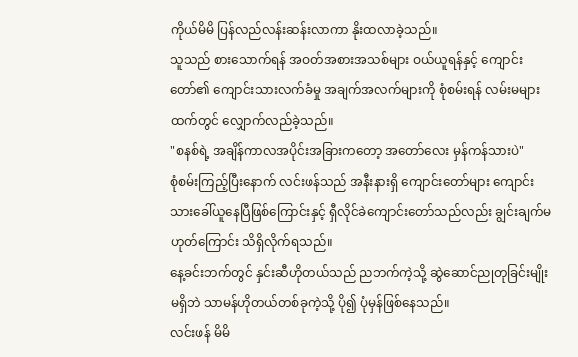ကိုယ်မိမိ ပြန်လည်လန်းဆန်းလာကာ နိုးထလာခဲ့သည်။
သူသည် စားသောက်ရန် အဝတ်အစားအသစ်များ ဝယ်ယူရန်နှင့် ကျောင်းတော်၏ ကျောင်းသားလက်ခံမှု အချက်အလက်များကို စုံစမ်းရန် လမ်းမများထက်တွင် လျှောက်လည်ခဲ့သည်။
"စနစ်ရဲ့ အချိန်ကာလအပိုင်းအခြားကတော့ အတော်လေး မှန်ကန်သားပဲ"
စုံစမ်းကြည့်ပြီးနောက် လင်းဖန်သည် အနီးနားရှိ ကျောင်းတော်များ ကျောင်းသားခေါ်ယူနေပြီဖြစ်ကြောင်းနှင့် ရှီလိုင်ခဲကျောင်းတော်သည်လည်း ချွင်းချက်မဟုတ်ကြောင်း သိရှိလိုက်ရသည်။
နေ့ခင်းဘက်တွင် နှင်းဆီဟိုတယ်သည် ညဘက်ကဲ့သို့ ဆွဲဆောင်ညုတုခြင်းမျိုးမရှိဘဲ သာမန်ဟိုတယ်တစ်ခုကဲ့သို့ ပို၍ ပုံမှန်ဖြစ်နေသည်။
လင်းဖန် မိမိ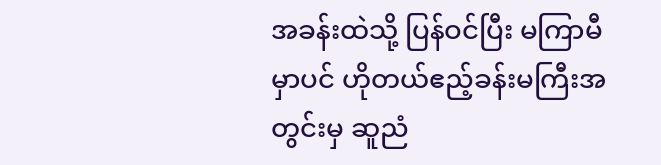အခန်းထဲသို့ ပြန်ဝင်ပြီး မကြာမီမှာပင် ဟိုတယ်ဧည့်ခန်းမကြီးအတွင်းမှ ဆူညံ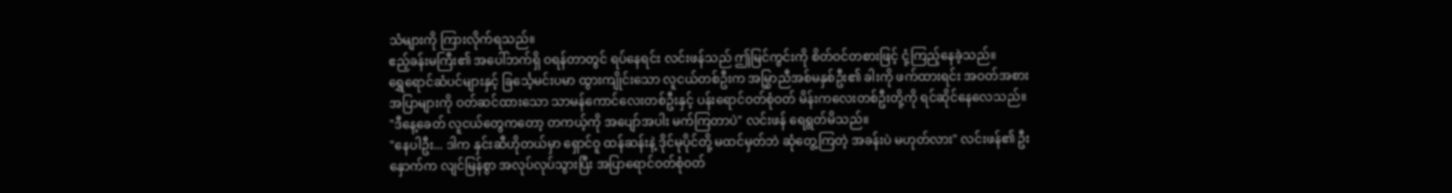သံများကို ကြားလိုက်ရသည်။
ဧည့်ခန်းမကြီး၏ အပေါ်ဘက်ရှိ ဝရန်တာတွင် ရပ်နေရင်း လင်းဖန်သည် ဤမြင်ကွင်းကို စိတ်ဝင်တစားဖြင့် ငုံ့ကြည့်နေခဲ့သည်။
ရွှေရောင်ဆံပင်များနှင့် ခြင်္သေ့မင်းပမာ ထွားကျိုင်းသော လူငယ်တစ်ဦးက အမြွှာညီအစ်မနှစ်ဦး၏ ခါးကို ဖက်ထားရင်း အဝတ်အစားအပြာများကို ဝတ်ဆင်ထားသော သာမန်ကောင်လေးတစ်ဦးနှင့် ပန်းရောင်ဝတ်စုံဝတ် မိန်းကလေးတစ်ဦးတို့ကို ရင်ဆိုင်နေလေသည်။
"ဒီနေ့ခေတ် လူငယ်တွေကတော့ တကယ့်ကို အပျော်အပါး မက်ကြတာပဲ" လင်းဖန် ရေရွတ်မိသည်။
"နေပါဦး... ဒါက နှင်းဆီဟိုတယ်မှာ ရှောင်ဝူ ထန်ဆန်းနဲ့ ဒိုင်မုပိုင်တို့ မထင်မှတ်ဘဲ ဆုံတွေ့ကြတဲ့ အခန်းပဲ မဟုတ်လား" လင်းဖန်၏ ဦးနှောက်က လျင်မြန်စွာ အလုပ်လုပ်သွားပြီး အပြာရောင်ဝတ်စုံဝတ်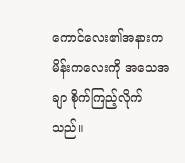ကောင်လေး၏အနားက မိန်းကလေးကို အသေအချာ စိုက်ကြည့်လိုက်သည်။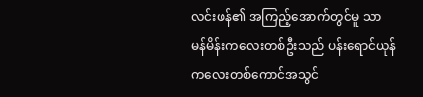လင်းဖန်၏ အကြည့်အောက်တွင်မူ သာမန်မိန်းကလေးတစ်ဦးသည် ပန်းရောင်ယုန်ကလေးတစ်ကောင်အသွင်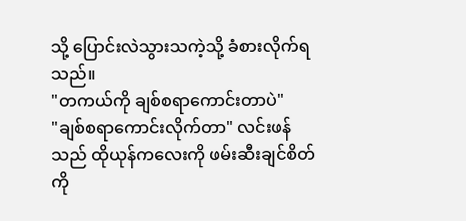သို့ ပြောင်းလဲသွားသကဲ့သို့ ခံစားလိုက်ရသည်။
"တကယ်ကို ချစ်စရာကောင်းတာပဲ"
"ချစ်စရာကောင်းလိုက်တာ" လင်းဖန်သည် ထိုယုန်ကလေးကို ဖမ်းဆီးချင်စိတ်ကို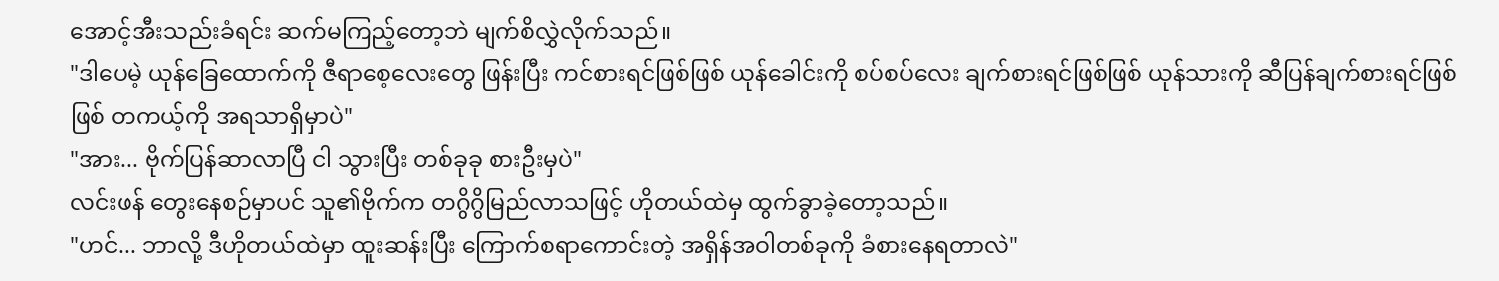အောင့်အီးသည်းခံရင်း ဆက်မကြည့်တော့ဘဲ မျက်စိလွှဲလိုက်သည်။
"ဒါပေမဲ့ ယုန်ခြေထောက်ကို ဇီရာစေ့လေးတွေ ဖြန်းပြီး ကင်စားရင်ဖြစ်ဖြစ် ယုန်ခေါင်းကို စပ်စပ်လေး ချက်စားရင်ဖြစ်ဖြစ် ယုန်သားကို ဆီပြန်ချက်စားရင်ဖြစ်ဖြစ် တကယ့်ကို အရသာရှိမှာပဲ"
"အား... ဗိုက်ပြန်ဆာလာပြီ ငါ သွားပြီး တစ်ခုခု စားဦးမှပဲ"
လင်းဖန် တွေးနေစဉ်မှာပင် သူ၏ဗိုက်က တဂွိဂွိမြည်လာသဖြင့် ဟိုတယ်ထဲမှ ထွက်ခွာခဲ့တော့သည်။
"ဟင်... ဘာလို့ ဒီဟိုတယ်ထဲမှာ ထူးဆန်းပြီး ကြောက်စရာကောင်းတဲ့ အရှိန်အဝါတစ်ခုကို ခံစားနေရတာလဲ"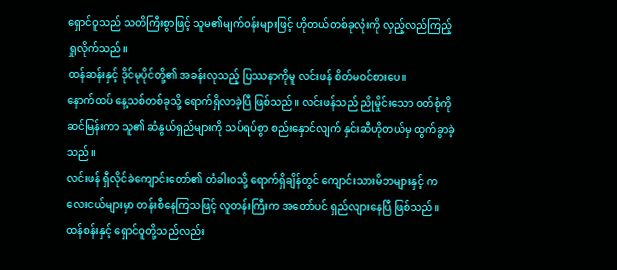ရှောင်ဝူသည် သတိကြီးစွာဖြင့် သူမ၏မျက်ဝန်းများဖြင့် ဟိုတယ်တစ်ခုလုံးကို လှည့်လည်ကြည့်ရှုလိုက်သည်။
ထန်ဆန်းနှင့် ဒိုင်မုပိုင်တို့၏ အခန်းလုသည့် ပြဿနာကိုမူ လင်းဖန် စိတ်မဝင်စားပေ။
နောက်ထပ် နေ့သစ်တစ်ခုသို့ ရောက်ရှိလာခဲ့ပြီ ဖြစ်သည်။ လင်းဖန်သည် ညိုမှိုင်းသော ဝတ်စုံကို ဆင်မြန်းကာ သူ၏ ဆံနွယ်ရှည်များကို သပ်ရပ်စွာ စည်းနှောင်လျက် နှင်းဆီဟိုတယ်မှ ထွက်ခွာခဲ့သည်။
လင်းဖန် ရှီလိုင်ခဲကျောင်းတော်၏ တံခါးဝသို့ ရောက်ရှိချိန်တွင် ကျောင်းသားမိဘများနှင့် ကလေးငယ်များမှာ တန်းစီနေကြသဖြင့် လူတန်းကြီးက အတော်ပင် ရှည်လျားနေပြီ ဖြစ်သည်။
ထန်စန်းနှင့် ရှောင်ဝူတို့သည်လည်း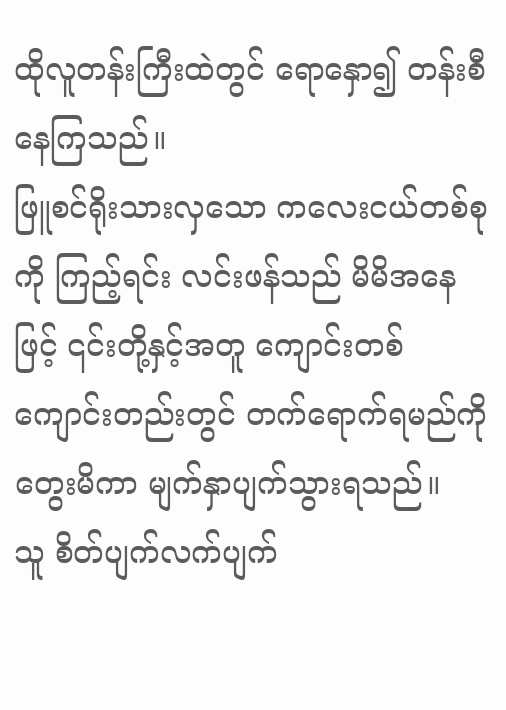ထိုလူတန်းကြီးထဲတွင် ရောနှော၍ တန်းစီနေကြသည်။
ဖြူစင်ရိုးသားလှသော ကလေးငယ်တစ်စုကို ကြည့်ရင်း လင်းဖန်သည် မိမိအနေဖြင့် ၎င်းတို့နှင့်အတူ ကျောင်းတစ်ကျောင်းတည်းတွင် တက်ရောက်ရမည်ကို တွေးမိကာ မျက်နှာပျက်သွားရသည်။
သူ စိတ်ပျက်လက်ပျက်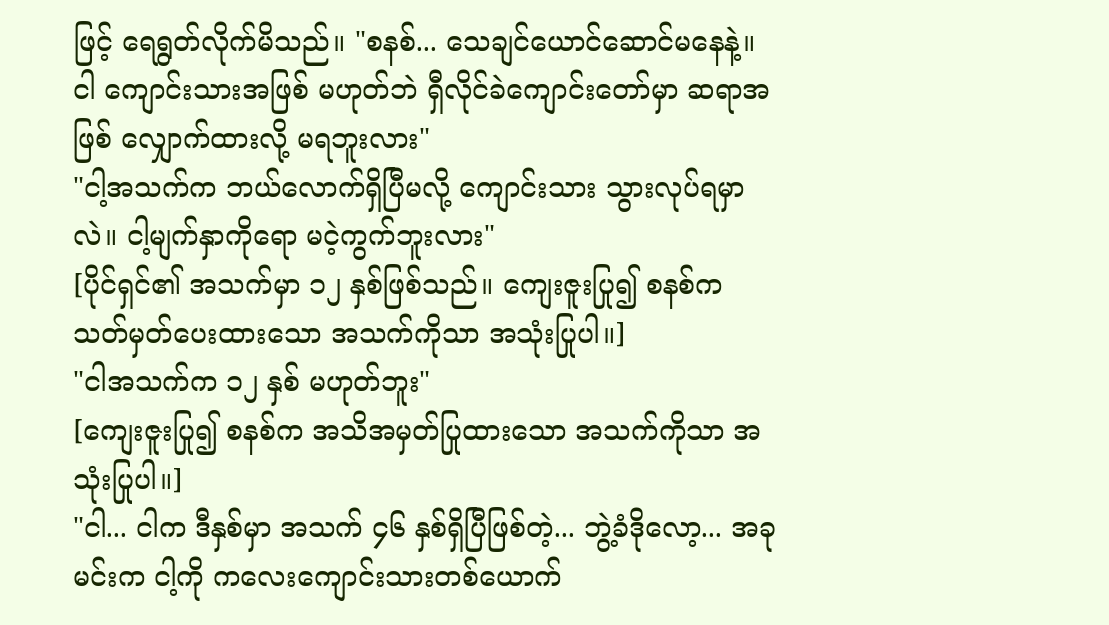ဖြင့် ရေရွတ်လိုက်မိသည်။ "စနစ်... သေချင်ယောင်ဆောင်မနေနဲ့။ ငါ ကျောင်းသားအဖြစ် မဟုတ်ဘဲ ရှီလိုင်ခဲကျောင်းတော်မှာ ဆရာအဖြစ် လျှောက်ထားလို့ မရဘူးလား"
"ငါ့အသက်က ဘယ်လောက်ရှိပြီမလို့ ကျောင်းသား သွားလုပ်ရမှာလဲ။ ငါ့မျက်နှာကိုရော မငဲ့ကွက်ဘူးလား"
[ပိုင်ရှင်၏ အသက်မှာ ၁၂ နှစ်ဖြစ်သည်။ ကျေးဇူးပြု၍ စနစ်က သတ်မှတ်ပေးထားသော အသက်ကိုသာ အသုံးပြုပါ။]
"ငါအသက်က ၁၂ နှစ် မဟုတ်ဘူး"
[ကျေးဇူးပြု၍ စနစ်က အသိအမှတ်ပြုထားသော အသက်ကိုသာ အသုံးပြုပါ။]
"ငါ... ငါက ဒီနှစ်မှာ အသက် ၄၆ နှစ်ရှိပြီဖြစ်တဲ့... ဘွဲ့ခံဒိုလော့... အခု မင်းက ငါ့ကို ကလေးကျောင်းသားတစ်ယောက်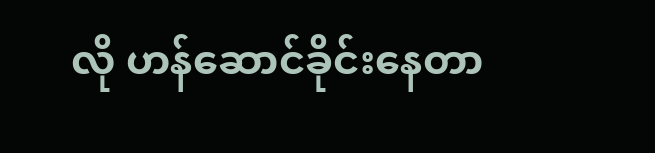လို ဟန်ဆောင်ခိုင်းနေတာ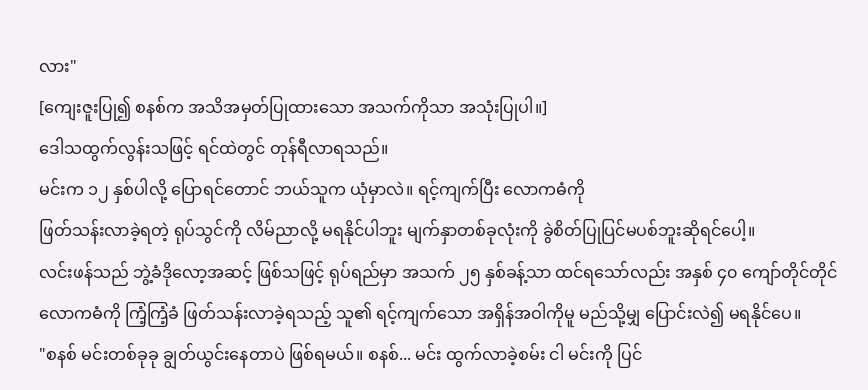လား"
[ကျေးဇူးပြု၍ စနစ်က အသိအမှတ်ပြုထားသော အသက်ကိုသာ အသုံးပြုပါ။]
ဒေါသထွက်လွန်းသဖြင့် ရင်ထဲတွင် တုန်ရီလာရသည်။
မင်းက ၁၂ နှစ်ပါလို့ ပြောရင်တောင် ဘယ်သူက ယုံမှာလဲ။ ရင့်ကျက်ပြီး လောကဓံကို
ဖြတ်သန်းလာခဲ့ရတဲ့ ရုပ်သွင်ကို လိမ်ညာလို့ မရနိုင်ပါဘူး မျက်နှာတစ်ခုလုံးကို ခွဲစိတ်ပြုပြင်မပစ်ဘူးဆိုရင်ပေါ့။
လင်းဖန်သည် ဘွဲ့ခံဒိုလော့အဆင့် ဖြစ်သဖြင့် ရုပ်ရည်မှာ အသက် ၂၅ နှစ်ခန့်သာ ထင်ရသော်လည်း အနှစ် ၄၀ ကျော်တိုင်တိုင် လောကဓံကို ကြံ့ကြံ့ခံ ဖြတ်သန်းလာခဲ့ရသည့် သူ၏ ရင့်ကျက်သော အရှိန်အဝါကိုမူ မည်သို့မျှ ပြောင်းလဲ၍ မရနိုင်ပေ။
"စနစ် မင်းတစ်ခုခု ချွတ်ယွင်းနေတာပဲ ဖြစ်ရမယ်။ စနစ်... မင်း ထွက်လာခဲ့စမ်း ငါ မင်းကို ပြင်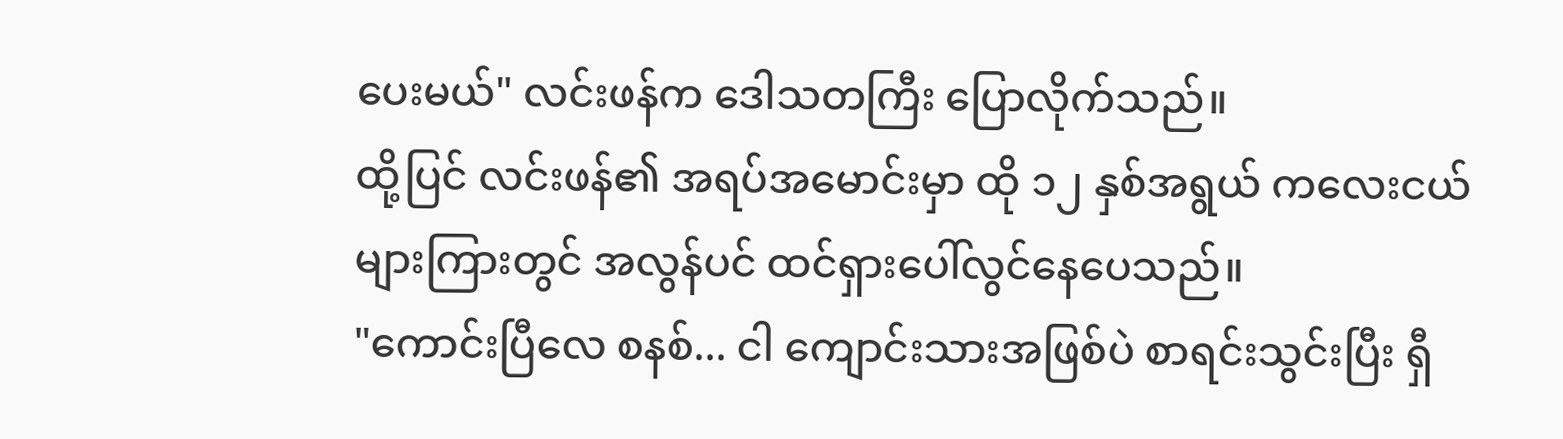ပေးမယ်" လင်းဖန်က ဒေါသတကြီး ပြောလိုက်သည်။
ထို့ပြင် လင်းဖန်၏ အရပ်အမောင်းမှာ ထို ၁၂ နှစ်အရွယ် ကလေးငယ်များကြားတွင် အလွန်ပင် ထင်ရှားပေါ်လွင်နေပေသည်။
"ကောင်းပြီလေ စနစ်... ငါ ကျောင်းသားအဖြစ်ပဲ စာရင်းသွင်းပြီး ရှီ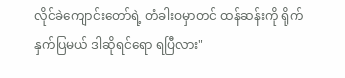လိုင်ခဲကျောင်းတော်ရဲ့ တံခါးဝမှာတင် ထန်ဆန်းကို ရိုက်နှက်ပြမယ် ဒါဆိုရင်ရော ရပြီလား"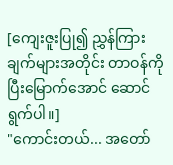[ကျေးဇူးပြု၍ ညွှန်ကြားချက်များအတိုင်း တာဝန်ကို ပြီးမြောက်အောင် ဆောင်ရွက်ပါ။]
"ကောင်းတယ်... အတော်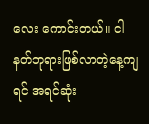လေး ကောင်းတယ်။ ငါ နတ်ဘုရားဖြစ်လာတဲ့နေ့ကျရင် အရင်ဆုံး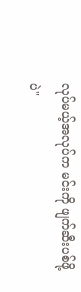လုပ်မယ့်အလုပ်က မင်းကို ဖျက်ဆီးပစ်ဖို့ပဲ"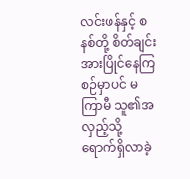လင်းဖန်နှင့် စနစ်တို့ စိတ်ချင်း အားပြိုင်နေကြစဉ်မှာပင် မကြာမီ သူ၏အလှည့်သို့ ရောက်ရှိလာခဲ့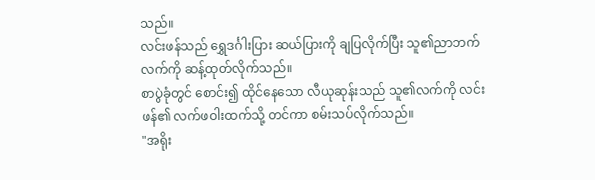သည်။
လင်းဖန်သည် ရွှေဒင်္ဂါးပြား ဆယ်ပြားကို ချပြလိုက်ပြီး သူ၏ညာဘက်လက်ကို ဆန့်ထုတ်လိုက်သည်။
စာပွဲခုံတွင် စောင်း၍ ထိုင်နေသော လီယုဆုန်းသည် သူ၏လက်ကို လင်းဖန်၏ လက်ဖဝါးထက်သို့ တင်ကာ စမ်းသပ်လိုက်သည်။
"အရိုး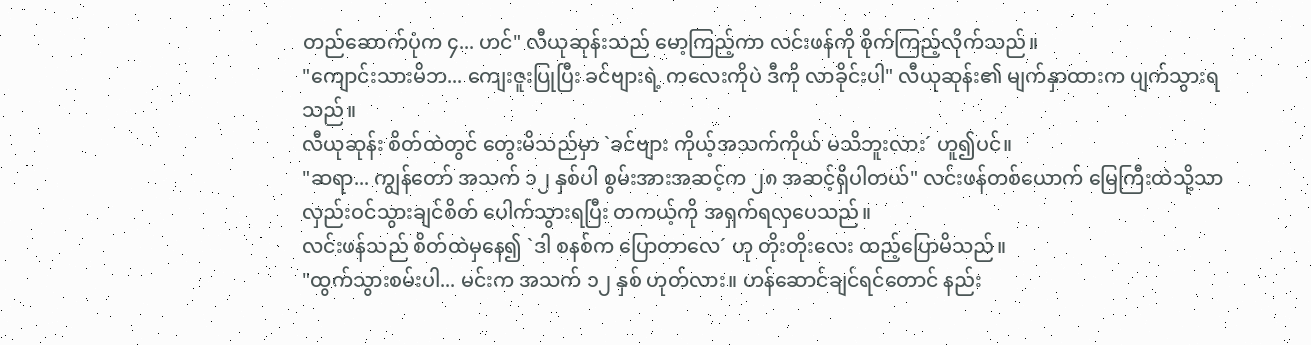တည်ဆောက်ပုံက ၄... ဟင်" လီယုဆုန်းသည် မော့ကြည့်ကာ လင်းဖန်ကို စိုက်ကြည့်လိုက်သည်။
"ကျောင်းသားမိဘ... ကျေးဇူးပြုပြီး ခင်ဗျားရဲ့ ကလေးကိုပဲ ဒီကို လာခိုင်းပါ" လီယုဆုန်း၏ မျက်နှာထားက ပျက်သွားရသည်။
လီယုဆုန်း စိတ်ထဲတွင် တွေးမိသည်မှာ `ခင်ဗျား ကိုယ့်အသက်ကိုယ် မသိဘူးလား´ ဟူ၍ပင်။
"ဆရာ... ကျွန်တော် အသက် ၁၂ နှစ်ပါ စွမ်းအားအဆင့်က ၂၈ အဆင့်ရှိပါတယ်" လင်းဖန်တစ်ယောက် မြေကြီးထဲသို့သာ လှည်းဝင်သွားချင်စိတ် ပေါက်သွားရပြီး တကယ့်ကို အရှက်ရလှပေသည်။
လင်းဖန်သည် စိတ်ထဲမှနေ၍ `ဒါ စနစ်က ပြောတာလေ´ ဟု တိုးတိုးလေး ထည့်ပြောမိသည်။
"ထွက်သွားစမ်းပါ... မင်းက အသက် ၁၂ နှစ် ဟုတ်လား။ ဟန်ဆောင်ချင်ရင်တောင် နည်း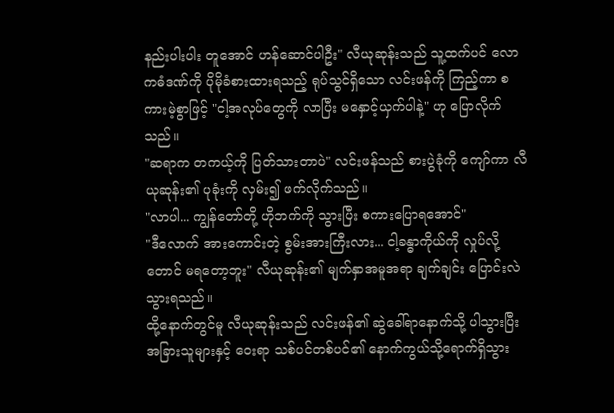နည်းပါးပါး တူအောင် ဟန်ဆောင်ပါဦး" လီယုဆုန်းသည် သူ့ထက်ပင် လောကဓံဒဏ်ကို ပိုမိုခံစားထားရသည့် ရုပ်သွင်ရှိသော လင်းဖန်ကို ကြည့်ကာ စကားမဲ့စွာဖြင့် "ငါ့အလုပ်တွေကို လာပြီး မနှောင့်ယှက်ပါနဲ့" ဟု ပြောလိုက်သည်။
"ဆရာက တကယ့်ကို ပြတ်သားတာပဲ" လင်းဖန်သည် စားပွဲခုံကို ကျော်ကာ လီယုဆုန်း၏ ပုခုံးကို လှမ်း၍ ဖက်လိုက်သည်။
"လာပါ... ကျွန်တော်တို့ ဟိုဘက်ကို သွားပြီး စကားပြောရအောင်"
"ဒီလောက် အားကောင်းတဲ့ စွမ်းအားကြီးလား... ငါ့ခန္ဓာကိုယ်ကို လှုပ်လို့တောင် မရတော့ဘူး" လီယုဆုန်း၏ မျက်နှာအမူအရာ ချက်ချင်း ပြောင်းလဲသွားရသည်။
ထို့နောက်တွင်မူ လီယုဆုန်းသည် လင်းဖန်၏ ဆွဲခေါ်ရာနောက်သို့ ပါသွားပြီး အခြားသူများနှင့် ဝေးရာ သစ်ပင်တစ်ပင်၏ နောက်ကွယ်သို့ရောက်ရှိသွား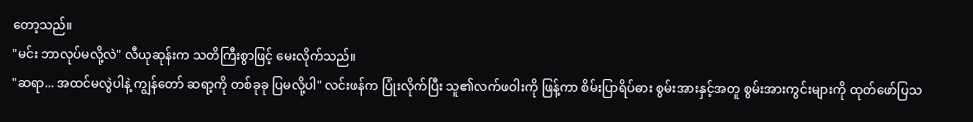တော့သည်။
"မင်း ဘာလုပ်မလို့လဲ" လီယုဆုန်းက သတိကြီးစွာဖြင့် မေးလိုက်သည်။
"ဆရာ... အထင်မလွဲပါနဲ့ ကျွန်တော် ဆရာ့ကို တစ်ခုခု ပြမလို့ပါ" လင်းဖန်က ပြုံးလိုက်ပြီး သူ၏လက်ဖဝါးကို ဖြန့်ကာ စိမ်းပြာရိပ်ဓား စွမ်းအားနှင့်အတူ စွမ်းအားကွင်းများကို ထုတ်ဖော်ပြသ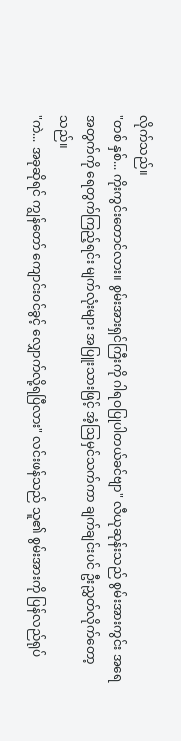လိုက်သည်။
"တစ် နှစ်... ကိုးကွင်းတောင်လား။ စွမ်းအားရှင်ကြီးကို ဂါရဝပြုပါတယ်ခင်ဗျာ" လီယုဆုန်းသည် စွမ်းအားကွင်း အရေအတွက်ကို ရေတွက်ကြည့်ရင်း မျက်လုံးများ အပြူးသားဖြင့် အံ့ဩမှင်သက်ကာ ချက်ချင်းပင် ဦးညွှတ်လိုက်တော့သည်။
"ကဲ... အခုဆိုရင် ကျွန်တော် ကျောင်းဝင်ခွင့် လျှောက်လို့ရပြီလား" လင်းဖန်သည် သူ၏ စွမ်းအားကို ပြန်လည်ရုပ်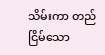သိမ်းကာ တည်ငြိမ်သော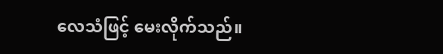လေသံဖြင့် မေးလိုက်သည်။